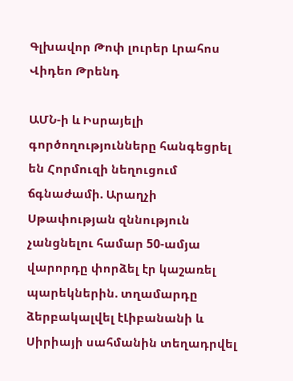Գլխավոր Թոփ լուրեր Լրահոս Վիդեո Թրենդ

ԱՄՆ-ի և Իսրայելի գործողությունները հանգեցրել են Հորմուզի նեղուցում ճգնաժամի. Արաղչի Սթափության զննություն չանցնելու համար 50-ամյա վարորդը փորձել էր կաշառել պարեկներին. տղամարդը ձերբակալվել էԼիբանանի և Սիրիայի սահմանին տեղադրվել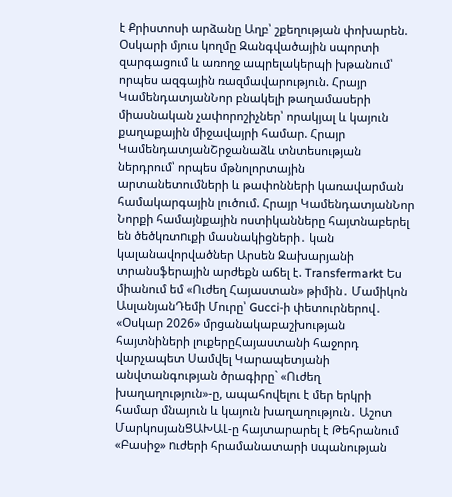է Քրիստոսի արձանը Աղբ՝ շքեղության փոխարեն. Օսկարի մյուս կողմը Զանգվածային սպորտի զարգացում և առողջ ապրելակերպի խթանում՝ որպես ազգային ռազմավարություն. Հրայր ԿամենդատյանՆոր բնակելի թաղամասերի միասնական չափորոշիչներ՝ որակյալ և կայուն քաղաքային միջավայրի համար. Հրայր ԿամենդատյանՇրջանաձև տնտեսության ներդրում՝ որպես մթնոլորտային արտանետումների և թափոնների կառավարման համակարգային լուծում. Հրայր ԿամենդատյանՆոր Նորքի համայնքային ոստիկանները հայտնաբերել են ծեծկռտnւքի մասնակիցների․ կան կալանավորվածներ Արսեն Զախարյանի տրանսֆերային արժեքն աճել է. Transfermarkt Ես միանում եմ «Ուժեղ Հայաստան» թիմին․ Մամիկոն ԱսլանյանԴեմի Մուրը՝ Gucci-ի փետուրներով․ «Օսկար 2026» մրցանակաբաշխության հայտնիների լուքերըՀայաստանի հաջորդ վարչապետ Սամվել Կարապետյանի անվտանգության ծրագիրը` «Ուժեղ խաղաղություն»-ը, ապահովելու է մեր երկրի համար մնայուն և կայուն խաղաղություն․ Աշոտ ՄարկոսյանՑԱԽԱԼ-ը հայտարարել է Թեհրանում «Բասիջ» nւժերի հրամանատարի uպանության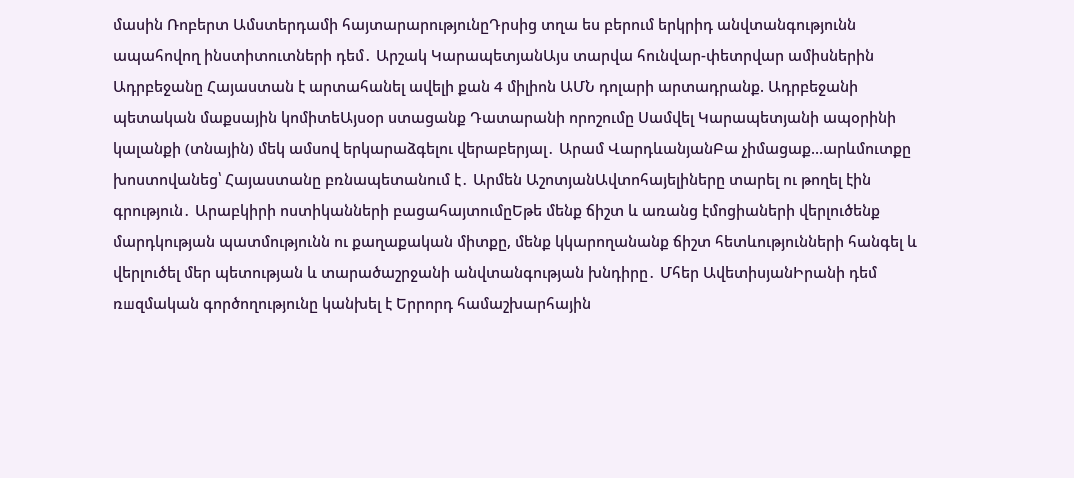մասին Ռոբերտ Ամստերդամի հայտարարությունըԴրսից տղա ես բերում երկրիդ անվտանգությունն ապահովող ինստիտուտների դեմ․ Արշակ ԿարապետյանԱյս տարվա հունվար-փետրվար ամիսներին Ադրբեջանը Հայաստան է արտահանել ավելի քան 4 միլիոն ԱՄՆ դոլարի արտադրանք. Ադրբեջանի պետական մաքսային կոմիտեԱյսօր ստացանք Դատարանի որոշումը Սամվել Կարապետյանի ապօրինի կալանքի (տնային) մեկ ամսով երկարաձգելու վերաբերյալ․ Արամ ՎարդևանյանԲա չիմացաք…արևմուտքը խոստովանեց՝ Հայաստանը բռնապետանում է․ Արմեն ԱշոտյանԱվտոհայելիները տարել ու թողել էին գրություն․ Արաբկիրի ոստիկանների բացահայտումըԵթե մենք ճիշտ և առանց էմոցիաների վերլուծենք մարդկության պատմությունն ու քաղաքական միտքը, մենք կկարողանանք ճիշտ հետևությունների հանգել և վերլուծել մեր պետության և տարածաշրջանի անվտանգության խնդիրը․ Մհեր ԱվետիսյանԻրանի դեմ ռшզմական գործողությունը կանխել է Երրորդ համաշխարհային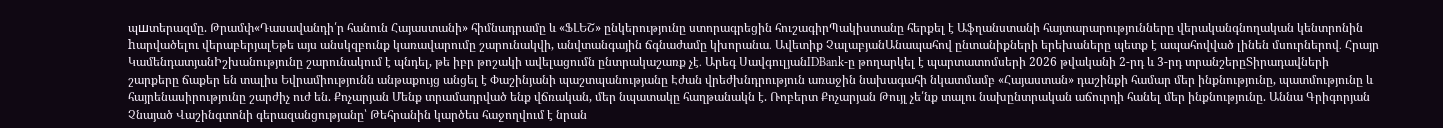պшտերազմը. Թրամփ«Դասավանդի՛ր հանուն Հայաստանի» հիմնադրամը և «ՖԼԵՇ» ընկերությունը ստորագրեցին հուշագիրՊակիստանը հերքել է Աֆղանստանի հայտարարությունները վերականգնողական կենտրոնին hարվածելու վերաբերյալԵթե այս անսկզբունք կառավարումը շարունակվի, անվտանգային ճգնաժամը կխորանա․ Ավետիք ՉալաբյանԱնապահով ընտանիքների երեխաները պետք է ապահովված լինեն մսուրներով․ Հրայր ԿամենդատյանԻշխանությունը շարունակում է պնդել, թե իբր թոշակի ավելացումն ընտրակաշառք չէ․ Արեգ ՍավգուլյանIDBank-ը թողարկել է պարտատոմսերի 2026 թվականի 2-րդ և 3-րդ տրանշերըՏիրադավների շարքերը ճաքեր են տալիս Եվրամիությունն անթաքույց անցել է Փաշինյանի պաշտպանությանը Էժան վրեժխնդրություն առաջին նախագահի նկատմամբ «Հայաստան» դաշինքի համար մեր ինքնությունը, պատմությունը և հայրենասիրությունը շարժիչ ուժ են. Քոչարյան Մենք տրամադրված ենք վճռական, մեր նպատակը հաղթանակն է. Ռոբերտ Քոչարյան Թույլ չե՛նք տալու նախընտրական աճուրդի հանել մեր ինքնությունը. Աննա Գրիգորյան Չնայած Վաշինգտոնի գերազանցությանը՝ Թեհրանին կարծես հաջողվում է նրան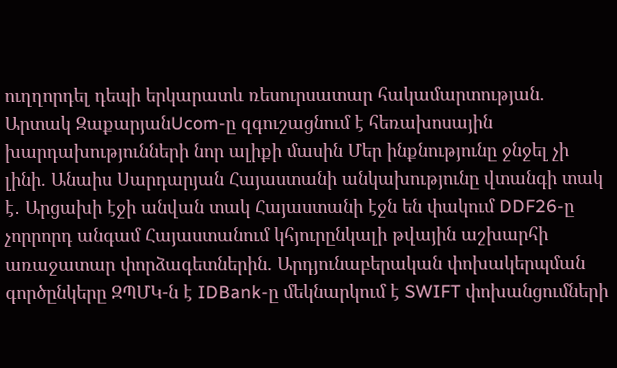ուղղորդել դեպի երկարատև ռեսուրսատար հակամարտության. Արտակ ԶաքարյանUcom-ը զգուշացնում է հեռախոսային խարդախությունների նոր ալիքի մասին Մեր ինքնությունը ջնջել չի լինի. Անաիս Սարդարյան Հայաստանի անկախությունը վտանգի տակ է․ Արցախի էջի անվան տակ Հայաստանի էջն են փակում DDF26-ը չորրորդ անգամ Հայաստանում կհյուրընկալի թվային աշխարհի առաջատար փորձագետներին. Արդյունաբերական փոխակերպման գործընկերը ԶՊՄԿ-ն է IDBank-ը մեկնարկում է SWIFT փոխանցումների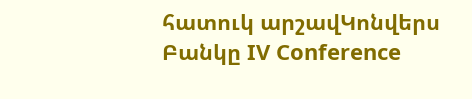հատուկ արշավԿոնվերս Բանկը IV Conference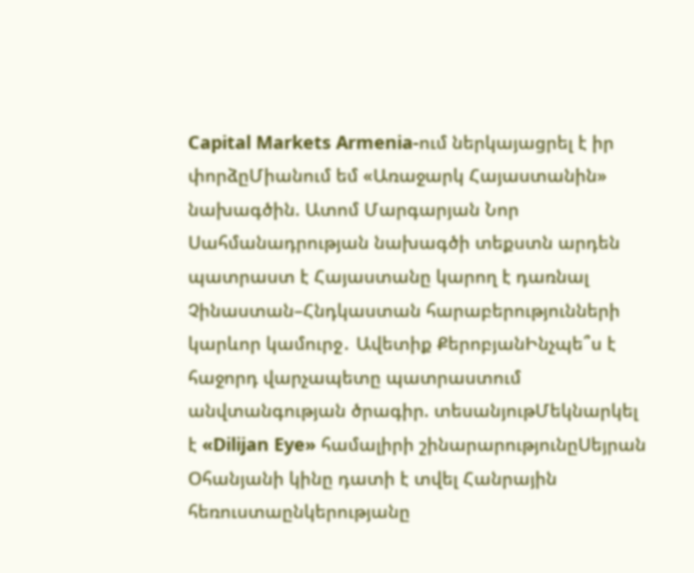Capital Markets Armenia-ում ներկայացրել է իր փորձըՄիանում եմ «Առաջարկ Հայաստանին» նախագծին. Ատոմ Մարգարյան Նոր Սահմանադրության նախագծի տեքստն արդեն պատրաստ է Հայաստանը կարող է դառնալ Չինաստան–Հնդկաստան հարաբերությունների կարևոր կամուրջ․ Ավետիք ՔերոբյանԻնչպե՞ս է հաջորդ վարչապետը պատրաստում անվտանգության ծրագիր. տեսանյութՄեկնարկել է «Dilijan Eye» համալիրի շինարարությունըՍեյրան Օհանյանի կինը դատի է տվել Հանրային հեռուստաընկերությանը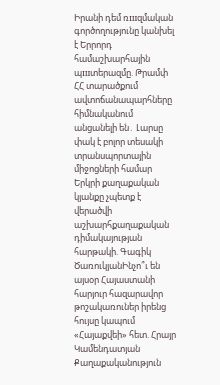Իրանի դեմ ռшզմական գործողությունը կանխել է Երրորդ համաշխարհային պшտերազմը. Թրամփ ՀՀ տարածքում ավտոճանապարհները հիմնականում անցանելի են․ Լարսը փակ է բոլոր տեսակի տրանսպորտային միջոցների համար Երկրի քաղաքական կյանքը չպետք է վերածվի աշխարհքաղաքական դիմակայության հարթակի. Գագիկ ԾառուկյանԻնչո՞ւ են այսօր Հայաստանի հարյուր հազարավոր թոշակառուներ իրենց հույսը կապում «Հայաքվեի» հետ. Հրայր Կամենդատյան
Քաղաքականություն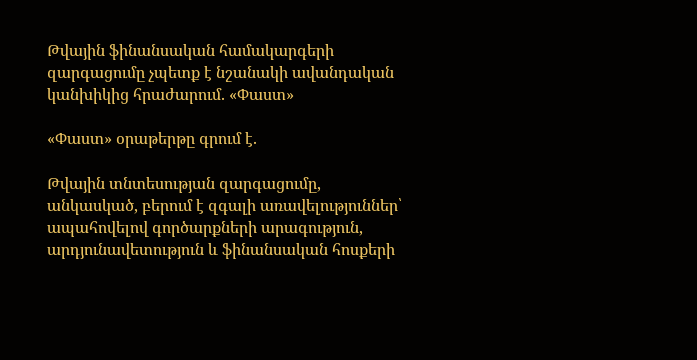Թվային ֆինանսական համակարգերի զարգացումը չպետք է նշանակի ավանդական կանխիկից հրաժարում. «Փաստ»

«Փաստ» օրաթերթը գրում է.

Թվային տնտեսության զարգացումը, անկասկած, բերում է զգալի առավելություններ՝ ապահովելով գործարքների արագություն, արդյունավետություն և ֆինանսական հոսքերի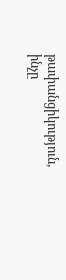թափանցիկություն, ինչը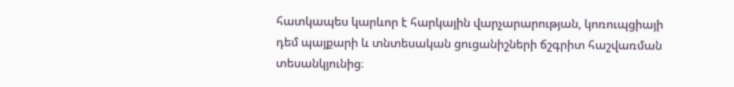հատկապես կարևոր է հարկային վարչարարության, կոռուպցիայի դեմ պայքարի և տնտեսական ցուցանիշների ճշգրիտ հաշվառման տեսանկյունից։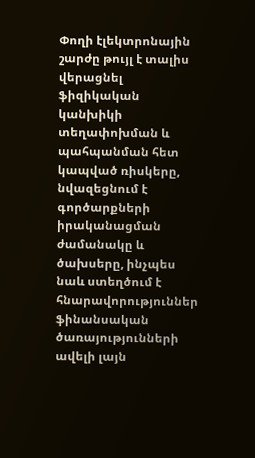Փողի էլեկտրոնային շարժը թույլ է տալիս վերացնել ֆիզիկական կանխիկի տեղափոխման և պահպանման հետ կապված ռիսկերը, նվազեցնում է գործարքների իրականացման ժամանակը և ծախսերը, ինչպես նաև ստեղծում է հնարավորություններ ֆինանսական ծառայությունների ավելի լայն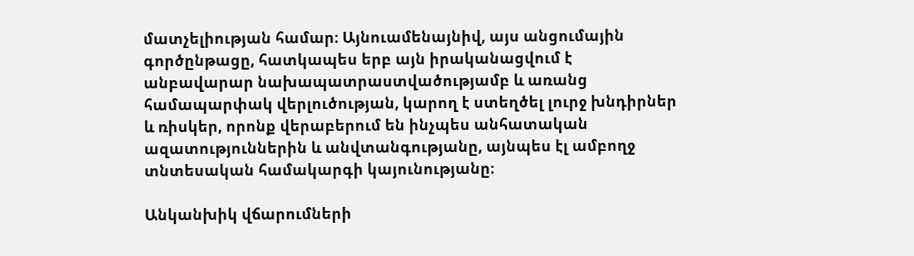մատչելիության համար։ Այնուամենայնիվ, այս անցումային գործընթացը, հատկապես երբ այն իրականացվում է անբավարար նախապատրաստվածությամբ և առանց համապարփակ վերլուծության, կարող է ստեղծել լուրջ խնդիրներ և ռիսկեր, որոնք վերաբերում են ինչպես անհատական ազատություններին և անվտանգությանը, այնպես էլ ամբողջ տնտեսական համակարգի կայունությանը։

Անկանխիկ վճարումների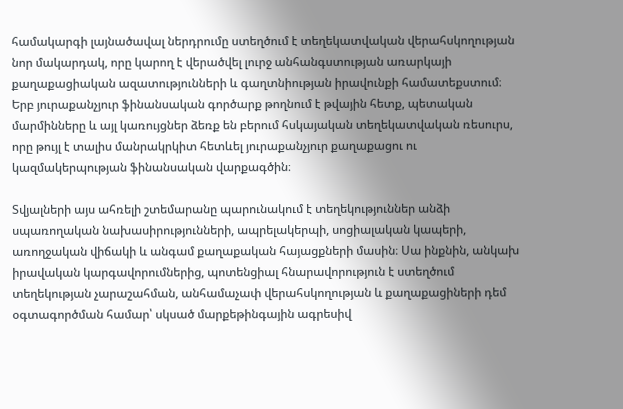համակարգի լայնածավալ ներդրումը ստեղծում է տեղեկատվական վերահսկողության նոր մակարդակ, որը կարող է վերածվել լուրջ անհանգստության առարկայի քաղաքացիական ազատությունների և գաղտնիության իրավունքի համատեքստում։ Երբ յուրաքանչյուր ֆինանսական գործարք թողնում է թվային հետք, պետական մարմինները և այլ կառույցներ ձեռք են բերում հսկայական տեղեկատվական ռեսուրս, որը թույլ է տալիս մանրակրկիտ հետևել յուրաքանչյուր քաղաքացու ու կազմակերպության ֆինանսական վարքագծին։

Տվյալների այս ահռելի շտեմարանը պարունակում է տեղեկություններ անձի սպառողական նախասիրությունների, ապրելակերպի, սոցիալական կապերի, առողջական վիճակի և անգամ քաղաքական հայացքների մասին։ Սա ինքնին, անկախ իրավական կարգավորումներից, պոտենցիալ հնարավորություն է ստեղծում տեղեկության չարաշահման, անհամաչափ վերահսկողության և քաղաքացիների դեմ օգտագործման համար՝ սկսած մարքեթինգային ագրեսիվ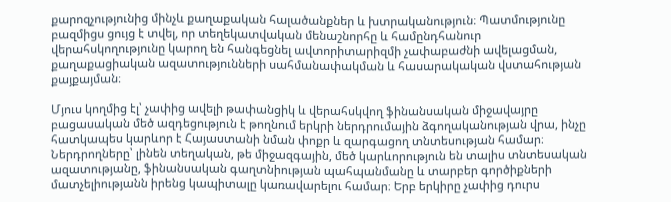քարոզչությունից մինչև քաղաքական հալածանքներ և խտրականություն։ Պատմությունը բազմիցս ցույց է տվել, որ տեղեկատվական մենաշնորհը և համընդհանուր վերահսկողությունը կարող են հանգեցնել ավտորիտարիզմի չափաբաժնի ավելացման, քաղաքացիական ազատությունների սահմանափակման և հասարակական վստահության քայքայման։

Մյուս կողմից էլ՝ չափից ավելի թափանցիկ և վերահսկվող ֆինանսական միջավայրը բացասական մեծ ազդեցություն է թողնում երկրի ներդրումային ձգողականության վրա, ինչը հատկապես կարևոր է Հայաստանի նման փոքր և զարգացող տնտեսության համար։ Ներդրողները՝ լինեն տեղական, թե միջազգային, մեծ կարևորություն են տալիս տնտեսական ազատությանը, ֆինանսական գաղտնիության պահպանմանը և տարբեր գործիքների մատչելիությանն իրենց կապիտալը կառավարելու համար։ Երբ երկիրը չափից դուրս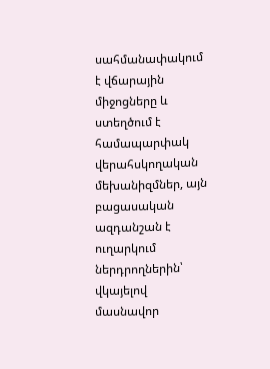սահմանափակում է վճարային միջոցները և ստեղծում է համապարփակ վերահսկողական մեխանիզմներ, այն բացասական ազդանշան է ուղարկում ներդրողներին՝ վկայելով մասնավոր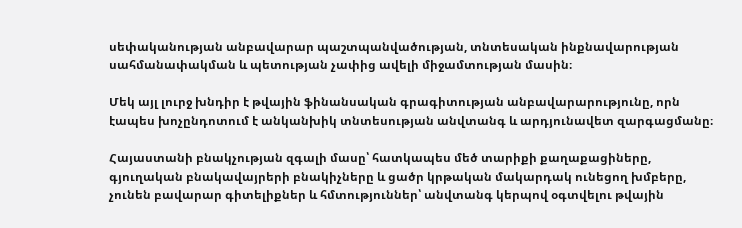սեփականության անբավարար պաշտպանվածության, տնտեսական ինքնավարության սահմանափակման և պետության չափից ավելի միջամտության մասին։

Մեկ այլ լուրջ խնդիր է թվային ֆինանսական գրագիտության անբավարարությունը, որն էապես խոչընդոտում է անկանխիկ տնտեսության անվտանգ և արդյունավետ զարգացմանը։

Հայաստանի բնակչության զգալի մասը՝ հատկապես մեծ տարիքի քաղաքացիները, գյուղական բնակավայրերի բնակիչները և ցածր կրթական մակարդակ ունեցող խմբերը, չունեն բավարար գիտելիքներ և հմտություններ՝ անվտանգ կերպով օգտվելու թվային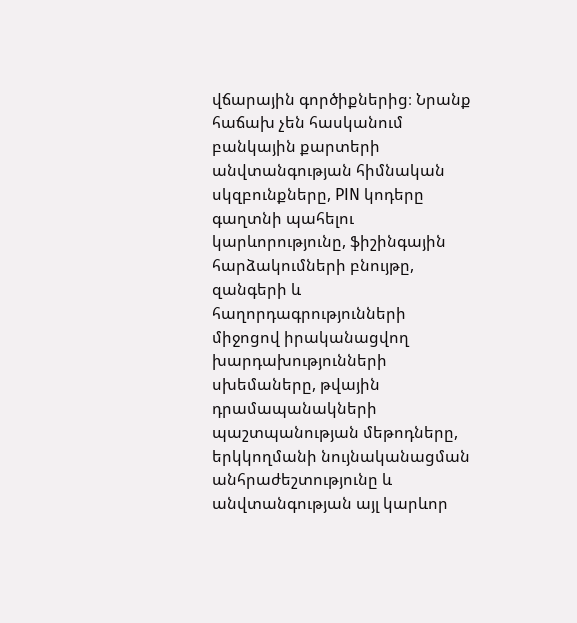վճարային գործիքներից։ Նրանք հաճախ չեն հասկանում բանկային քարտերի անվտանգության հիմնական սկզբունքները, PIN կոդերը գաղտնի պահելու կարևորությունը, ֆիշինգային հարձակումների բնույթը, զանգերի և հաղորդագրությունների միջոցով իրականացվող խարդախությունների սխեմաները, թվային դրամապանակների պաշտպանության մեթոդները, երկկողմանի նույնականացման անհրաժեշտությունը և անվտանգության այլ կարևոր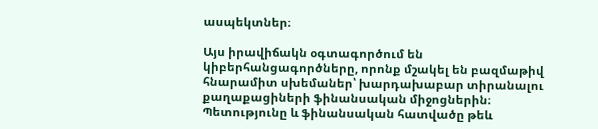ասպեկտներ։

Այս իրավիճակն օգտագործում են կիբերհանցագործները, որոնք մշակել են բազմաթիվ հնարամիտ սխեմաներ՝ խարդախաբար տիրանալու քաղաքացիների ֆինանսական միջոցներին։ Պետությունը և ֆինանսական հատվածը թեև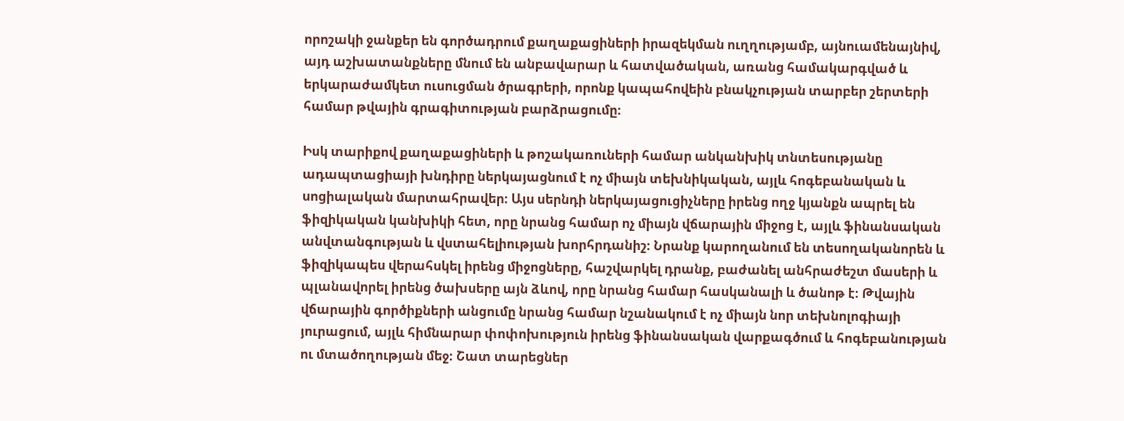որոշակի ջանքեր են գործադրում քաղաքացիների իրազեկման ուղղությամբ, այնուամենայնիվ, այդ աշխատանքները մնում են անբավարար և հատվածական, առանց համակարգված և երկարաժամկետ ուսուցման ծրագրերի, որոնք կապահովեին բնակչության տարբեր շերտերի համար թվային գրագիտության բարձրացումը։

Իսկ տարիքով քաղաքացիների և թոշակառուների համար անկանխիկ տնտեսությանը ադապտացիայի խնդիրը ներկայացնում է ոչ միայն տեխնիկական, այլև հոգեբանական և սոցիալական մարտահրավեր։ Այս սերնդի ներկայացուցիչները իրենց ողջ կյանքն ապրել են ֆիզիկական կանխիկի հետ, որը նրանց համար ոչ միայն վճարային միջոց է, այլև ֆինանսական անվտանգության և վստահելիության խորհրդանիշ։ Նրանք կարողանում են տեսողականորեն և ֆիզիկապես վերահսկել իրենց միջոցները, հաշվարկել դրանք, բաժանել անհրաժեշտ մասերի և պլանավորել իրենց ծախսերը այն ձևով, որը նրանց համար հասկանալի և ծանոթ է։ Թվային վճարային գործիքների անցումը նրանց համար նշանակում է ոչ միայն նոր տեխնոլոգիայի յուրացում, այլև հիմնարար փոփոխություն իրենց ֆինանսական վարքագծում և հոգեբանության ու մտածողության մեջ։ Շատ տարեցներ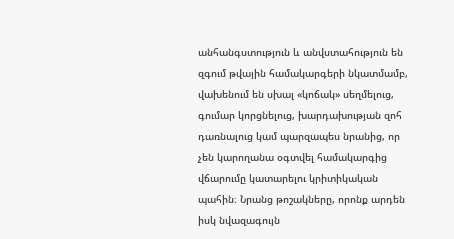անհանգստություն և անվստահություն են զգում թվային համակարգերի նկատմամբ, վախենում են սխալ «կոճակ» սեղմելուց, գումար կորցնելուց, խարդախության զոհ դառնալուց կամ պարզապես նրանից, որ չեն կարողանա օգտվել համակարգից վճարումը կատարելու կրիտիկական պահին։ Նրանց թոշակները, որոնք արդեն իսկ նվազագույն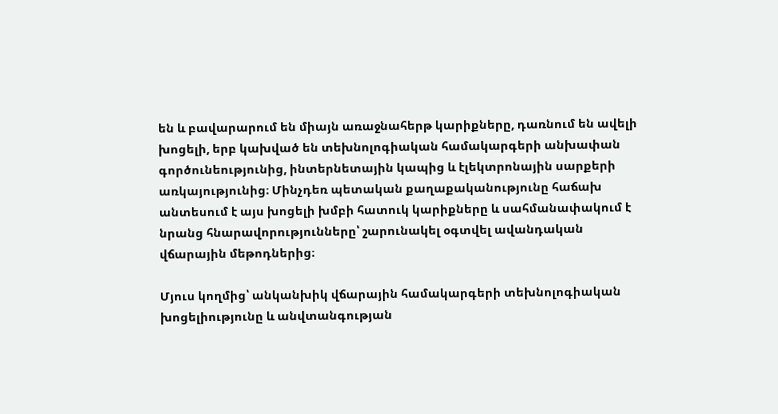են և բավարարում են միայն առաջնահերթ կարիքները, դառնում են ավելի խոցելի, երբ կախված են տեխնոլոգիական համակարգերի անխափան գործունեությունից, ինտերնետային կապից և էլեկտրոնային սարքերի առկայությունից։ Մինչդեռ պետական քաղաքականությունը հաճախ անտեսում է այս խոցելի խմբի հատուկ կարիքները և սահմանափակում է նրանց հնարավորությունները՝ շարունակել օգտվել ավանդական վճարային մեթոդներից։

Մյուս կողմից՝ անկանխիկ վճարային համակարգերի տեխնոլոգիական խոցելիությունը և անվտանգության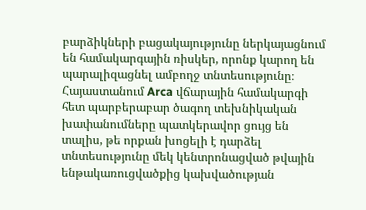բարձիկների բացակայությունը ներկայացնում են համակարգային ռիսկեր, որոնք կարող են պարալիզացնել ամբողջ տնտեսությունը։ Հայաստանում Arca վճարային համակարգի հետ պարբերաբար ծագող տեխնիկական խափանումները պատկերավոր ցույց են տալիս, թե որքան խոցելի է դարձել տնտեսությունը մեկ կենտրոնացված թվային ենթակառուցվածքից կախվածության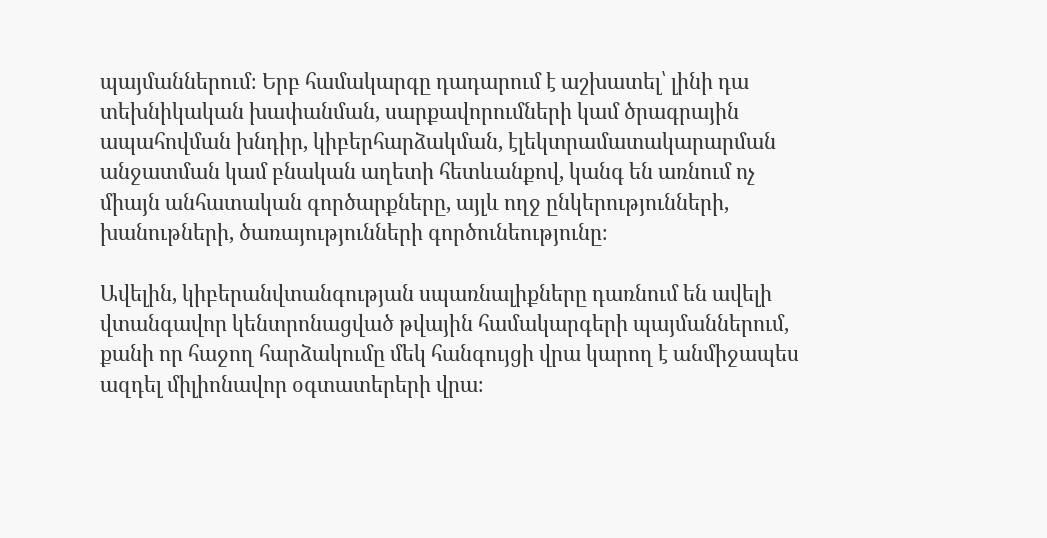պայմաններում։ Երբ համակարգը դադարում է աշխատել՝ լինի դա տեխնիկական խափանման, սարքավորումների կամ ծրագրային ապահովման խնդիր, կիբերհարձակման, էլեկտրամատակարարման անջատման կամ բնական աղետի հետևանքով, կանգ են առնում ոչ միայն անհատական գործարքները, այլև ողջ ընկերությունների, խանութների, ծառայությունների գործունեությունը։

Ավելին, կիբերանվտանգության սպառնալիքները դառնում են ավելի վտանգավոր կենտրոնացված թվային համակարգերի պայմաններում, քանի որ հաջող հարձակումը մեկ հանգույցի վրա կարող է անմիջապես ազդել միլիոնավոր օգտատերերի վրա։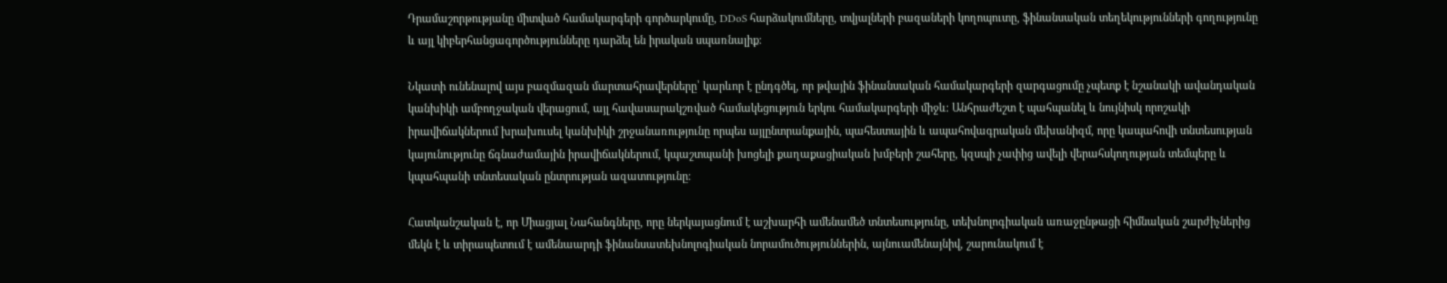Դրամաշորթությանը միտված համակարգերի գործարկումը, DDoS հարձակումները, տվյալների բազաների կողոպուտը, ֆինանսական տեղեկությունների գողությունը և այլ կիբերհանցագործությունները դարձել են իրական սպառնալիք։

Նկատի ունենալով այս բազմազան մարտահրավերները՝ կարևոր է ընդգծել, որ թվային ֆինանսական համակարգերի զարգացումը չպետք է նշանակի ավանդական կանխիկի ամբողջական վերացում, այլ հավասարակշռված համակեցություն երկու համակարգերի միջև։ Անհրաժեշտ է պահպանել և նույնիսկ որոշակի իրավիճակներում խրախուսել կանխիկի շրջանառությունը որպես այլընտրանքային, պահեստային և ապահովագրական մեխանիզմ, որը կապահովի տնտեսության կայունությունը ճգնաժամային իրավիճակներում, կպաշտպանի խոցելի քաղաքացիական խմբերի շահերը, կզսպի չափից ավելի վերահսկողության տեմպերը և կպահպանի տնտեսական ընտրության ազատությունը։

Հատկանշական է, որ Միացյալ Նահանգները, որը ներկայացնում է աշխարհի ամենամեծ տնտեսությունը, տեխնոլոգիական առաջընթացի հիմնական շարժիչներից մեկն է և տիրապետում է ամենաարդի ֆինանսատեխնոլոգիական նորամուծություններին, այնուամենայնիվ, շարունակում է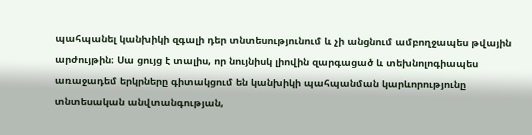պահպանել կանխիկի զգալի դեր տնտեսությունում և չի անցնում ամբողջապես թվային արժույթին։ Սա ցույց է տալիս, որ նույնիսկ լիովին զարգացած և տեխնոլոգիապես առաջադեմ երկրները գիտակցում են կանխիկի պահպանման կարևորությունը տնտեսական անվտանգության,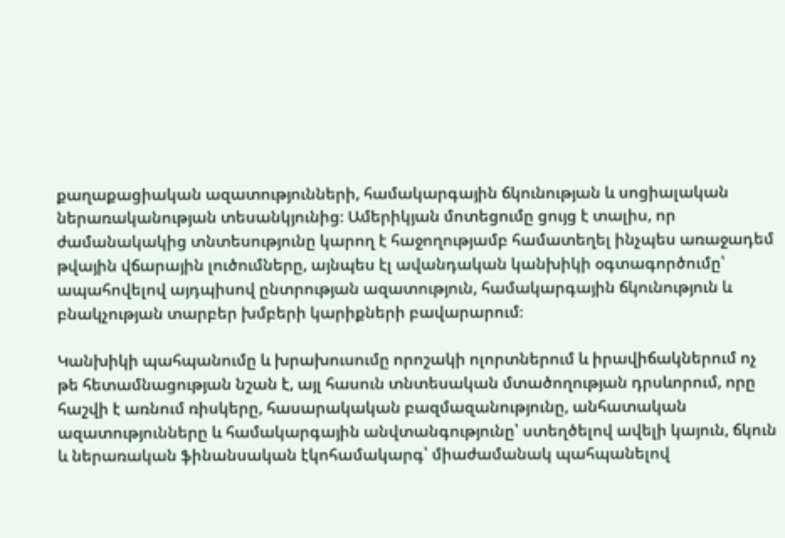քաղաքացիական ազատությունների, համակարգային ճկունության և սոցիալական ներառականության տեսանկյունից։ Ամերիկյան մոտեցումը ցույց է տալիս, որ ժամանակակից տնտեսությունը կարող է հաջողությամբ համատեղել ինչպես առաջադեմ թվային վճարային լուծումները, այնպես էլ ավանդական կանխիկի օգտագործումը՝ ապահովելով այդպիսով ընտրության ազատություն, համակարգային ճկունություն և բնակչության տարբեր խմբերի կարիքների բավարարում։

Կանխիկի պահպանումը և խրախուսումը որոշակի ոլորտներում և իրավիճակներում ոչ թե հետամնացության նշան է, այլ հասուն տնտեսական մտածողության դրսևորում, որը հաշվի է առնում ռիսկերը, հասարակական բազմազանությունը, անհատական ազատությունները և համակարգային անվտանգությունը՝ ստեղծելով ավելի կայուն, ճկուն և ներառական ֆինանսական էկոհամակարգ՝ միաժամանակ պահպանելով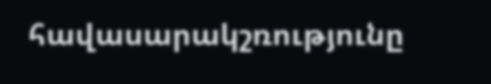հավասարակշռությունը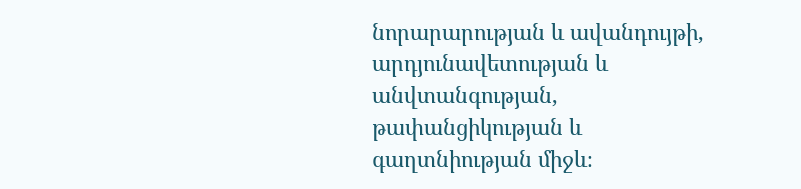նորարարության և ավանդույթի, արդյունավետության և անվտանգության, թափանցիկության և գաղտնիության միջև։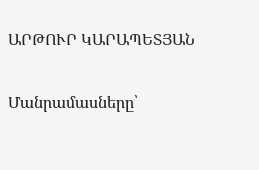ԱՐԹՈՒՐ ԿԱՐԱՊԵՏՅԱՆ

Մանրամասները՝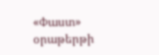«Փաստ» օրաթերթի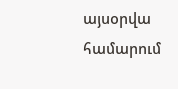այսօրվա համարում